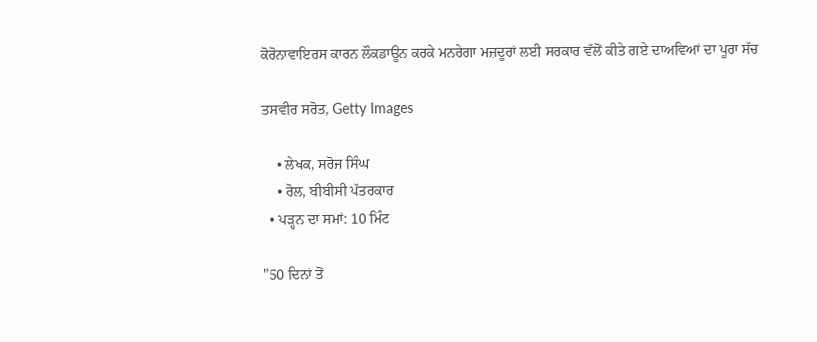ਕੋਰੋਨਾਵਾਇਰਸ ਕਾਰਨ ਲੌਕਡਾਊਨ ਕਰਕੇ ਮਨਰੇਗਾ ਮਜ਼ਦੂਰਾਂ ਲਈ ਸਰਕਾਰ ਵੱਲੋਂ ਕੀਤੇ ਗਏ ਦਾਅਵਿਆਂ ਦਾ ਪੂਰਾ ਸੱਚ

ਤਸਵੀਰ ਸਰੋਤ, Getty Images

    • ਲੇਖਕ, ਸਰੋਜ ਸਿੰਘ
    • ਰੋਲ, ਬੀਬੀਸੀ ਪੱਤਰਕਾਰ
  • ਪੜ੍ਹਨ ਦਾ ਸਮਾਂ: 10 ਮਿੰਟ

"50 ਦਿਨਾਂ ਤੋਂ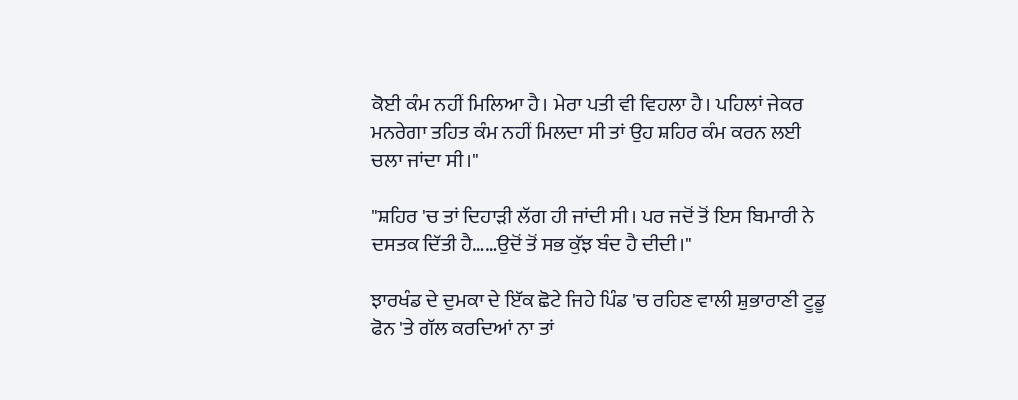ਕੋਈ ਕੰਮ ਨਹੀਂ ਮਿਲਿਆ ਹੈ। ਮੇਰਾ ਪਤੀ ਵੀ ਵਿਹਲਾ ਹੈ। ਪਹਿਲਾਂ ਜੇਕਰ ਮਨਰੇਗਾ ਤਹਿਤ ਕੰਮ ਨਹੀਂ ਮਿਲਦਾ ਸੀ ਤਾਂ ਉਹ ਸ਼ਹਿਰ ਕੰਮ ਕਰਨ ਲਈ ਚਲਾ ਜਾਂਦਾ ਸੀ।"

"ਸ਼ਹਿਰ 'ਚ ਤਾਂ ਦਿਹਾੜੀ ਲੱਗ ਹੀ ਜਾਂਦੀ ਸੀ। ਪਰ ਜਦੋਂ ਤੋਂ ਇਸ ਬਿਮਾਰੀ ਨੇ ਦਸਤਕ ਦਿੱਤੀ ਹੈ……ਉਦੋਂ ਤੋਂ ਸਭ ਕੁੱਝ ਬੰਦ ਹੈ ਦੀਦੀ।"

ਝਾਰਖੰਡ ਦੇ ਦੁਮਕਾ ਦੇ ਇੱਕ ਛੋਟੇ ਜਿਹੇ ਪਿੰਡ 'ਚ ਰਹਿਣ ਵਾਲੀ ਸ਼ੁਭਾਰਾਣੀ ਟੂਡੂ ਫੋਨ 'ਤੇ ਗੱਲ ਕਰਦਿਆਂ ਨਾ ਤਾਂ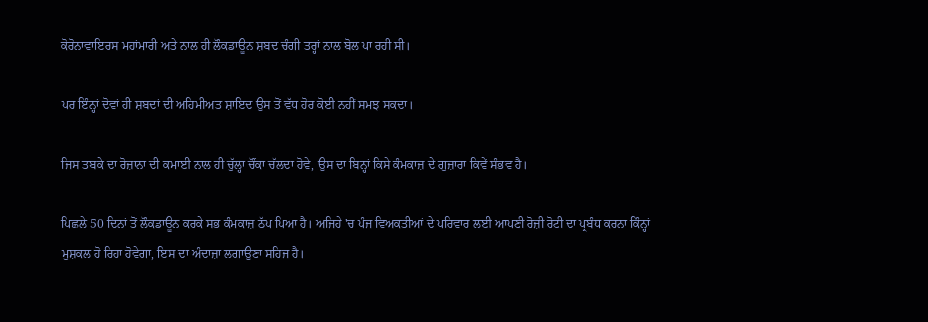ਕੋਰੋਨਾਵਾਇਰਸ ਮਹਾਂਮਾਰੀ ਅਤੇ ਨਾਲ ਹੀ ਲੌਕਡਾਊਨ ਸ਼ਬਦ ਚੰਗੀ ਤਰ੍ਹਾਂ ਨਾਲ ਬੋਲ ਪਾ ਰਹੀ ਸੀ।

ਪਰ ਇੰਨ੍ਹਾਂ ਦੋਵਾਂ ਹੀ ਸ਼ਬਦਾਂ ਦੀ ਅਹਿਮੀਅਤ ਸ਼ਾਇਦ ਉਸ ਤੋਂ ਵੱਧ ਹੋਰ ਕੋਈ ਨਹੀਂ ਸਮਝ ਸਕਦਾ।

ਜਿਸ ਤਬਕੇ ਦਾ ਰੋਜ਼ਾਨਾ ਦੀ ਕਮਾਈ ਨਾਲ ਹੀ ਚੁੱਲ੍ਹਾ ਚੌਂਕਾ ਚੱਲਦਾ ਹੋਵੇ, ਉਸ ਦਾ ਬਿਨ੍ਹਾਂ ਕਿਸੇ ਕੰਮਕਾਜ਼ ਦੇ ਗੁਜ਼ਾਰਾ ਕਿਵੇਂ ਸੰਭਵ ਹੈ।

ਪਿਛਲੇ 50 ਦਿਨਾਂ ਤੋਂ ਲੌਕਡਾਊਨ ਕਰਕੇ ਸਭ ਕੰਮਕਾਜ਼ ਠੱਪ ਪਿਆ ਹੈ। ਅਜਿਹੇ 'ਚ ਪੰਜ ਵਿਅਕਤੀਆਂ ਦੇ ਪਰਿਵਾਰ ਲਈ ਆਪਣੀ ਰੋਜ਼ੀ ਰੋਟੀ ਦਾ ਪ੍ਰਬੰਧ ਕਰਨਾ ਕਿੰਨ੍ਹਾਂ ਮੁਸ਼ਕਲ ਹੋ ਰਿਹਾ ਹੋਵੇਗਾ, ਇਸ ਦਾ ਅੰਦਾਜ਼ਾ ਲਗਾਉਣਾ ਸਹਿਜ ਹੈ।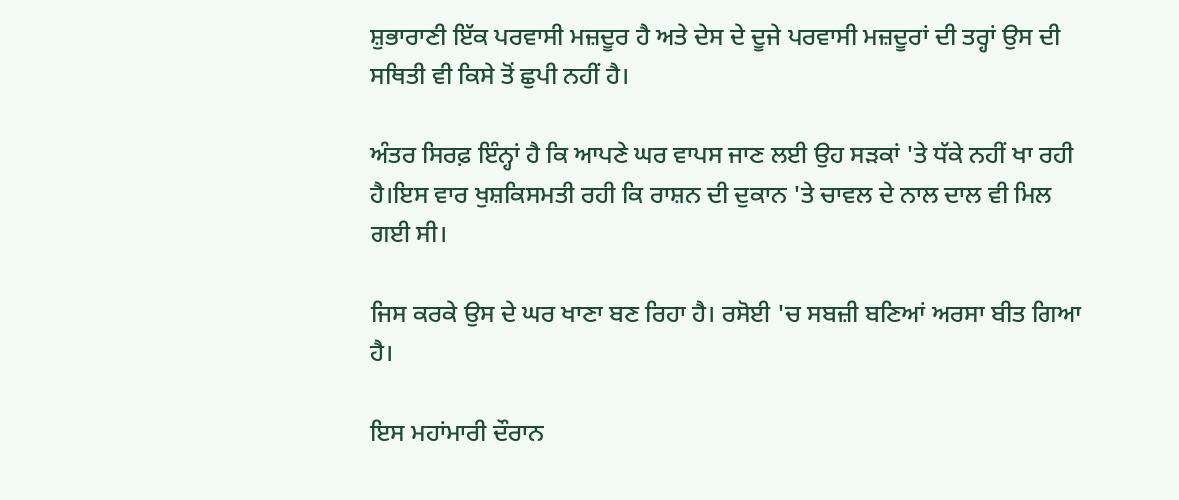ਸ਼ੁਭਾਰਾਣੀ ਇੱਕ ਪਰਵਾਸੀ ਮਜ਼ਦੂਰ ਹੈ ਅਤੇ ਦੇਸ ਦੇ ਦੂਜੇ ਪਰਵਾਸੀ ਮਜ਼ਦੂਰਾਂ ਦੀ ਤਰ੍ਹਾਂ ਉਸ ਦੀ ਸਥਿਤੀ ਵੀ ਕਿਸੇ ਤੋਂ ਛੁਪੀ ਨਹੀਂ ਹੈ।

ਅੰਤਰ ਸਿਰਫ਼ ਇੰਨ੍ਹਾਂ ਹੈ ਕਿ ਆਪਣੇ ਘਰ ਵਾਪਸ ਜਾਣ ਲਈ ਉਹ ਸੜਕਾਂ 'ਤੇ ਧੱਕੇ ਨਹੀਂ ਖਾ ਰਹੀ ਹੈ।ਇਸ ਵਾਰ ਖੁਸ਼ਕਿਸਮਤੀ ਰਹੀ ਕਿ ਰਾਸ਼ਨ ਦੀ ਦੁਕਾਨ 'ਤੇ ਚਾਵਲ ਦੇ ਨਾਲ ਦਾਲ ਵੀ ਮਿਲ ਗਈ ਸੀ।

ਜਿਸ ਕਰਕੇ ਉਸ ਦੇ ਘਰ ਖਾਣਾ ਬਣ ਰਿਹਾ ਹੈ। ਰਸੋਈ 'ਚ ਸਬਜ਼ੀ ਬਣਿਆਂ ਅਰਸਾ ਬੀਤ ਗਿਆ ਹੈ।

ਇਸ ਮਹਾਂਮਾਰੀ ਦੌਰਾਨ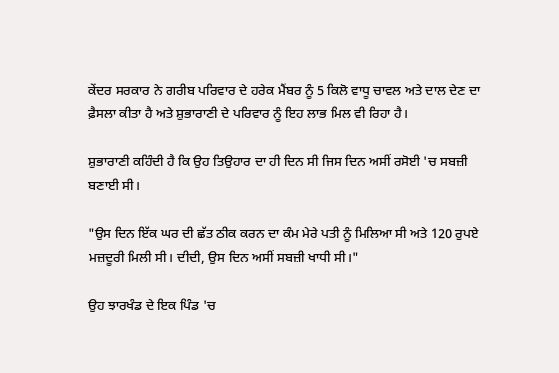ਕੇਂਦਰ ਸਰਕਾਰ ਨੇ ਗਰੀਬ ਪਰਿਵਾਰ ਦੇ ਹਰੇਕ ਮੈਂਬਰ ਨੂੰ 5 ਕਿਲੋ ਵਾਧੂ ਚਾਵਲ ਅਤੇ ਦਾਲ ਦੇਣ ਦਾ ਫ਼ੈਸਲਾ ਕੀਤਾ ਹੈ ਅਤੇ ਸ਼ੁਭਾਰਾਣੀ ਦੇ ਪਰਿਵਾਰ ਨੂੰ ਇਹ ਲਾਭ ਮਿਲ ਵੀ ਰਿਹਾ ਹੈ।

ਸ਼ੁਭਾਰਾਣੀ ਕਹਿੰਦੀ ਹੈ ਕਿ ਉਹ ਤਿਉਹਾਰ ਦਾ ਹੀ ਦਿਨ ਸੀ ਜਿਸ ਦਿਨ ਅਸੀਂ ਰਸੋਈ 'ਚ ਸਬਜ਼ੀ ਬਣਾਈ ਸੀ।

"ਉਸ ਦਿਨ ਇੱਕ ਘਰ ਦੀ ਛੱਤ ਠੀਕ ਕਰਨ ਦਾ ਕੰਮ ਮੇਰੇ ਪਤੀ ਨੂੰ ਮਿਲਿਆ ਸੀ ਅਤੇ 120 ਰੁਪਏ ਮਜ਼ਦੂਰੀ ਮਿਲੀ ਸੀ। ਦੀਦੀ, ਉਸ ਦਿਨ ਅਸੀਂ ਸਬਜ਼ੀ ਖਾਧੀ ਸੀ।"

ਉਹ ਝਾਰਖੰਡ ਦੇ ਇਕ ਪਿੰਡ 'ਚ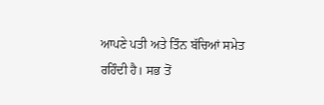ਆਪਣੇ ਪਤੀ ਅਤੇ ਤਿੰਨ ਬੱਚਿਆਂ ਸਮੇਤ ਰਹਿੰਦੀ ਹੈ। ਸਭ ਤੋਂ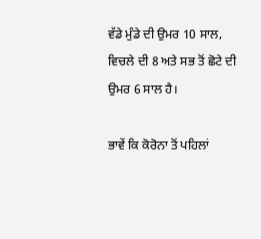ਵੱਡੇ ਮੁੰਡੇ ਦੀ ਉਮਰ 10 ਸਾਲ, ਵਿਚਲੇ ਦੀ 8 ਅਤੇ ਸਭ ਤੋਂ ਛੋਟੇ ਦੀ ਉਮਰ 6 ਸਾਲ ਹੈ।

ਭਾਵੇਂ ਕਿ ਕੋਰੋਨਾ ਤੋਂ ਪਹਿਲਾਂ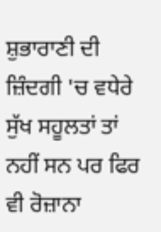ਸ਼ੁਭਾਰਾਣੀ ਦੀ ਜ਼ਿੰਦਗੀ 'ਚ ਵਧੇਰੇ ਸੁੱਖ ਸਹੂਲਤਾਂ ਤਾਂ ਨਹੀਂ ਸਨ ਪਰ ਫਿਰ ਵੀ ਰੋਜ਼ਾਨਾ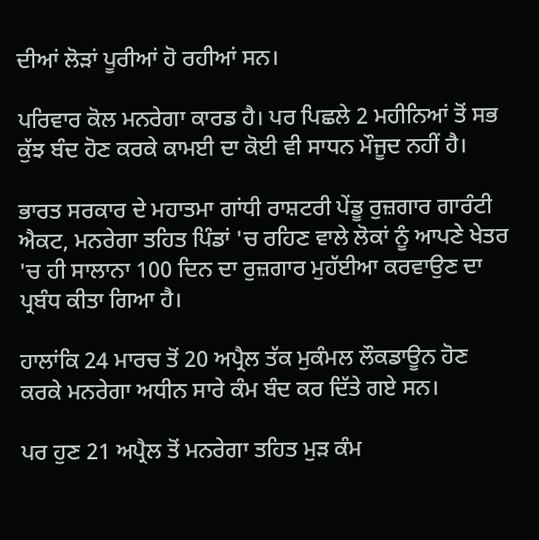ਦੀਆਂ ਲੋੜਾਂ ਪੂਰੀਆਂ ਹੋ ਰਹੀਆਂ ਸਨ।

ਪਰਿਵਾਰ ਕੋਲ ਮਨਰੇਗਾ ਕਾਰਡ ਹੈ। ਪਰ ਪਿਛਲੇ 2 ਮਹੀਨਿਆਂ ਤੋਂ ਸਭ ਕੁੱਝ ਬੰਦ ਹੋਣ ਕਰਕੇ ਕਾਮਈ ਦਾ ਕੋਈ ਵੀ ਸਾਧਨ ਮੌਜੂਦ ਨਹੀਂ ਹੈ।

ਭਾਰਤ ਸਰਕਾਰ ਦੇ ਮਹਾਤਮਾ ਗਾਂਧੀ ਰਾਸ਼ਟਰੀ ਪੇਂਡੂ ਰੁਜ਼ਗਾਰ ਗਾਰੰਟੀ ਐਕਟ, ਮਨਰੇਗਾ ਤਹਿਤ ਪਿੰਡਾਂ 'ਚ ਰਹਿਣ ਵਾਲੇ ਲੋਕਾਂ ਨੂੰ ਆਪਣੇ ਖੇਤਰ 'ਚ ਹੀ ਸਾਲਾਨਾ 100 ਦਿਨ ਦਾ ਰੁਜ਼ਗਾਰ ਮੁਹੱਈਆ ਕਰਵਾਉਣ ਦਾ ਪ੍ਰਬੰਧ ਕੀਤਾ ਗਿਆ ਹੈ।

ਹਾਲਾਂਕਿ 24 ਮਾਰਚ ਤੋਂ 20 ਅਪ੍ਰੈਲ ਤੱਕ ਮੁਕੰਮਲ ਲੌਕਡਾਊਨ ਹੋਣ ਕਰਕੇ ਮਨਰੇਗਾ ਅਧੀਨ ਸਾਰੇ ਕੰਮ ਬੰਦ ਕਰ ਦਿੱਤੇ ਗਏ ਸਨ।

ਪਰ ਹੁਣ 21 ਅਪ੍ਰੈਲ ਤੋਂ ਮਨਰੇਗਾ ਤਹਿਤ ਮੁੜ ਕੰਮ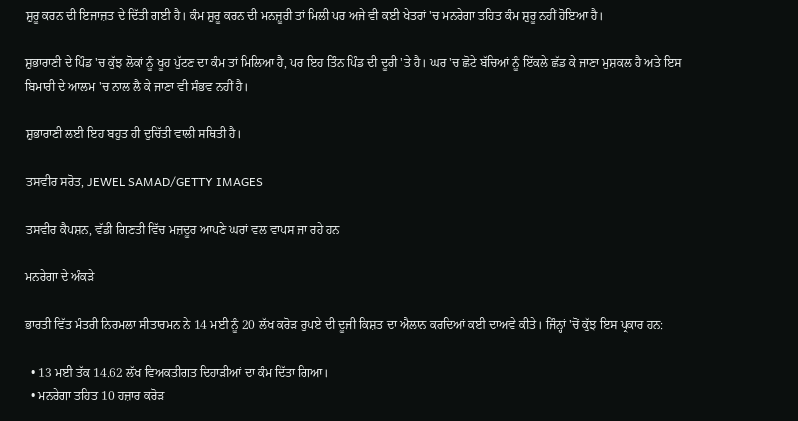ਸ਼ੁਰੂ ਕਰਨ ਦੀ ਇਜਾਜ਼ਤ ਦੇ ਦਿੱਤੀ ਗਈ ਹੈ। ਕੰਮ ਸ਼ੁਰੂ ਕਰਨ ਦੀ ਮਨਜ਼ੂਰੀ ਤਾਂ ਮਿਲੀ ਪਰ ਅਜੇ ਵੀ ਕਈ ਖੇਤਰਾਂ 'ਚ ਮਨਰੇਗਾ ਤਹਿਤ ਕੰਮ ਸ਼ੁਰੂ ਨਹੀਂ ਹੋਇਆ ਹੈ।

ਸ਼ੁਭਾਰਾਣੀ ਦੇ ਪਿੰਡ 'ਚ ਕੁੱਝ ਲੋਕਾਂ ਨੂੰ ਖੂਹ ਪੁੱਟਣ ਦਾ ਕੰਮ ਤਾਂ ਮਿਲਿਆ ਹੈ, ਪਰ ਇਹ ਤਿੰਨ ਪਿੰਡ ਦੀ ਦੂਰੀ 'ਤੇ ਹੈ। ਘਰ 'ਚ ਛੋਟੇ ਬੱਚਿਆਂ ਨੂੰ ਇੱਕਲੇ ਛੱਡ ਕੇ ਜਾਣਾ ਮੁਸ਼ਕਲ ਹੈ ਅਤੇ ਇਸ ਬਿਮਾਰੀ ਦੇ ਆਲਮ 'ਚ ਨਾਲ ਲੈ ਕੇ ਜਾਣਾ ਵੀ ਸੰਭਵ ਨਹੀਂ ਹੈ।

ਸ਼ੁਭਾਰਾਣੀ ਲਈ ਇਹ ਬਹੁਤ ਹੀ ਦੁਚਿੱਤੀ ਵਾਲੀ ਸਥਿਤੀ ਹੈ।

ਤਸਵੀਰ ਸਰੋਤ, JEWEL SAMAD/GETTY IMAGES

ਤਸਵੀਰ ਕੈਪਸ਼ਨ, ਵੱਡੀ ਗਿਣਤੀ ਵਿੱਚ ਮਜ਼ਦੂਰ ਆਪਣੇ ਘਰਾਂ ਵਲ ਵਾਪਸ ਜਾ ਰਹੇ ਹਨ

ਮਨਰੇਗਾ ਦੇ ਅੰਕੜੇ

ਭਾਰਤੀ ਵਿੱਤ ਮੰਤਰੀ ਨਿਰਮਲਾ ਸੀਤਾਰਮਨ ਨੇ 14 ਮਈ ਨੂੰ 20 ਲੱਖ ਕਰੋੜ ਰੁਪਏ ਦੀ ਦੂਜੀ ਕਿਸ਼ਤ ਦਾ ਐਲਾਨ ਕਰਦਿਆਂ ਕਈ ਦਾਅਵੇ ਕੀਤੇ। ਜਿੰਨ੍ਹਾਂ 'ਚੋਂ ਕੁੱਝ ਇਸ ਪ੍ਰਕਾਰ ਹਨ:

  • 13 ਮਈ ਤੱਕ 14.62 ਲੱਖ ਵਿਅਕਤੀਗਤ ਦਿਹਾੜੀਆਂ ਦਾ ਕੰਮ ਦਿੱਤਾ ਗਿਆ।
  • ਮਨਰੇਗਾ ਤਹਿਤ 10 ਹਜ਼ਾਰ ਕਰੋੜ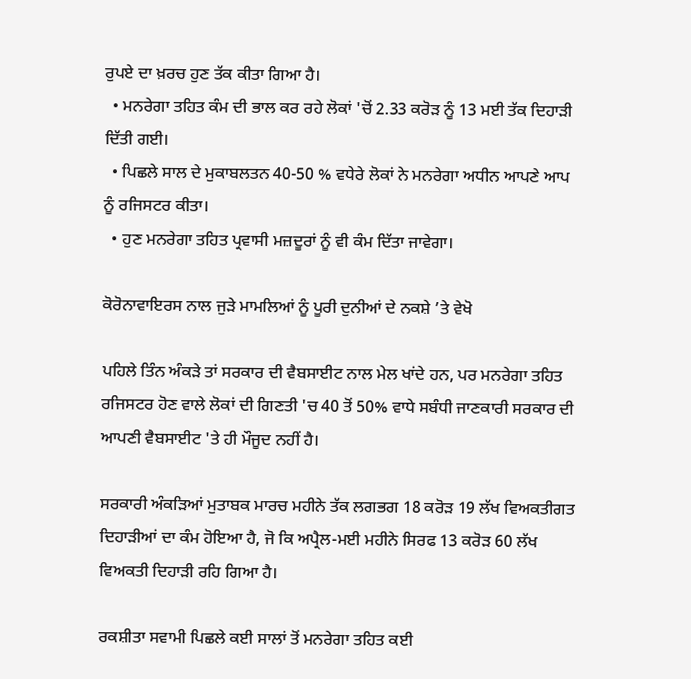ਰੁਪਏ ਦਾ ਖ਼ਰਚ ਹੁਣ ਤੱਕ ਕੀਤਾ ਗਿਆ ਹੈ।
  • ਮਨਰੇਗਾ ਤਹਿਤ ਕੰਮ ਦੀ ਭਾਲ ਕਰ ਰਹੇ ਲੋਕਾਂ 'ਚੋਂ 2.33 ਕਰੋੜ ਨੂੰ 13 ਮਈ ਤੱਕ ਦਿਹਾੜੀ ਦਿੱਤੀ ਗਈ।
  • ਪਿਛਲੇ ਸਾਲ ਦੇ ਮੁਕਾਬਲਤਨ 40-50 % ਵਧੇਰੇ ਲੋਕਾਂ ਨੇ ਮਨਰੇਗਾ ਅਧੀਨ ਆਪਣੇ ਆਪ ਨੂੰ ਰਜਿਸਟਰ ਕੀਤਾ।
  • ਹੁਣ ਮਨਰੇਗਾ ਤਹਿਤ ਪ੍ਰਵਾਸੀ ਮਜ਼ਦੂਰਾਂ ਨੂੰ ਵੀ ਕੰਮ ਦਿੱਤਾ ਜਾਵੇਗਾ।

ਕੋਰੋਨਾਵਾਇਰਸ ਨਾਲ ਜੁੜੇ ਮਾਮਲਿਆਂ ਨੂੰ ਪੂਰੀ ਦੁਨੀਆਂ ਦੇ ਨਕਸ਼ੇ ’ਤੇ ਵੇਖੋ

ਪਹਿਲੇ ਤਿੰਨ ਅੰਕੜੇ ਤਾਂ ਸਰਕਾਰ ਦੀ ਵੈਬਸਾਈਟ ਨਾਲ ਮੇਲ ਖਾਂਦੇ ਹਨ, ਪਰ ਮਨਰੇਗਾ ਤਹਿਤ ਰਜਿਸਟਰ ਹੋਣ ਵਾਲੇ ਲੋਕਾਂ ਦੀ ਗਿਣਤੀ 'ਚ 40 ਤੋਂ 50% ਵਾਧੇ ਸਬੰਧੀ ਜਾਣਕਾਰੀ ਸਰਕਾਰ ਦੀ ਆਪਣੀ ਵੈਬਸਾਈਟ 'ਤੇ ਹੀ ਮੌਜੂਦ ਨਹੀਂ ਹੈ।

ਸਰਕਾਰੀ ਅੰਕੜਿਆਂ ਮੁਤਾਬਕ ਮਾਰਚ ਮਹੀਨੇ ਤੱਕ ਲਗਭਗ 18 ਕਰੋੜ 19 ਲੱਖ ਵਿਅਕਤੀਗਤ ਦਿਹਾੜੀਆਂ ਦਾ ਕੰਮ ਹੋਇਆ ਹੈ, ਜੋ ਕਿ ਅਪ੍ਰੈਲ-ਮਈ ਮਹੀਨੇ ਸਿਰਫ 13 ਕਰੋੜ 60 ਲੱਖ ਵਿਅਕਤੀ ਦਿਹਾੜੀ ਰਹਿ ਗਿਆ ਹੈ।

ਰਕਸ਼ੀਤਾ ਸਵਾਮੀ ਪਿਛਲੇ ਕਈ ਸਾਲਾਂ ਤੋਂ ਮਨਰੇਗਾ ਤਹਿਤ ਕਈ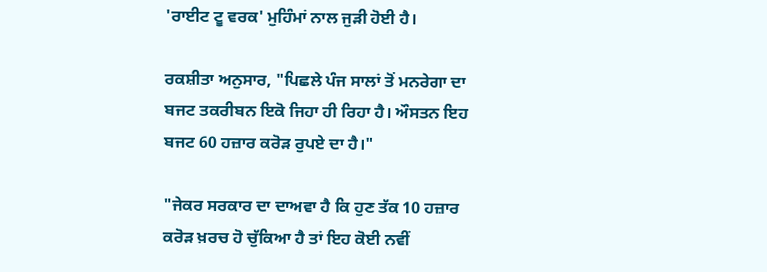'ਰਾਈਟ ਟੂ ਵਰਕ' ਮੁਹਿੰਮਾਂ ਨਾਲ ਜੁੜੀ ਹੋਈ ਹੈ।

ਰਕਸ਼ੀਤਾ ਅਨੁਸਾਰ, "ਪਿਛਲੇ ਪੰਜ ਸਾਲਾਂ ਤੋਂ ਮਨਰੇਗਾ ਦਾ ਬਜਟ ਤਕਰੀਬਨ ਇਕੋ ਜਿਹਾ ਹੀ ਰਿਹਾ ਹੈ। ਔਸਤਨ ਇਹ ਬਜਟ 60 ਹਜ਼ਾਰ ਕਰੋੜ ਰੁਪਏ ਦਾ ਹੈ।"

"ਜੇਕਰ ਸਰਕਾਰ ਦਾ ਦਾਅਵਾ ਹੈ ਕਿ ਹੁਣ ਤੱਕ 10 ਹਜ਼ਾਰ ਕਰੋੜ ਖ਼ਰਚ ਹੋ ਚੁੱਕਿਆ ਹੈ ਤਾਂ ਇਹ ਕੋਈ ਨਵੀਂ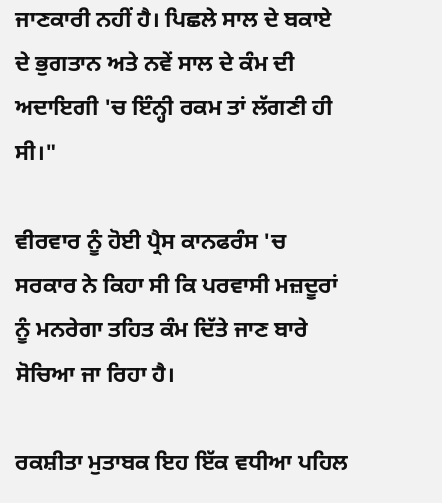ਜਾਣਕਾਰੀ ਨਹੀਂ ਹੈ। ਪਿਛਲੇ ਸਾਲ ਦੇ ਬਕਾਏ ਦੇ ਭੁਗਤਾਨ ਅਤੇ ਨਵੇਂ ਸਾਲ ਦੇ ਕੰਮ ਦੀ ਅਦਾਇਗੀ 'ਚ ਇੰਨ੍ਹੀ ਰਕਮ ਤਾਂ ਲੱਗਣੀ ਹੀ ਸੀ।"

ਵੀਰਵਾਰ ਨੂੰ ਹੋਈ ਪ੍ਰੈਸ ਕਾਨਫਰੰਸ 'ਚ ਸਰਕਾਰ ਨੇ ਕਿਹਾ ਸੀ ਕਿ ਪਰਵਾਸੀ ਮਜ਼ਦੂਰਾਂ ਨੂੰ ਮਨਰੇਗਾ ਤਹਿਤ ਕੰਮ ਦਿੱਤੇ ਜਾਣ ਬਾਰੇ ਸੋਚਿਆ ਜਾ ਰਿਹਾ ਹੈ।

ਰਕਸ਼ੀਤਾ ਮੁਤਾਬਕ ਇਹ ਇੱਕ ਵਧੀਆ ਪਹਿਲ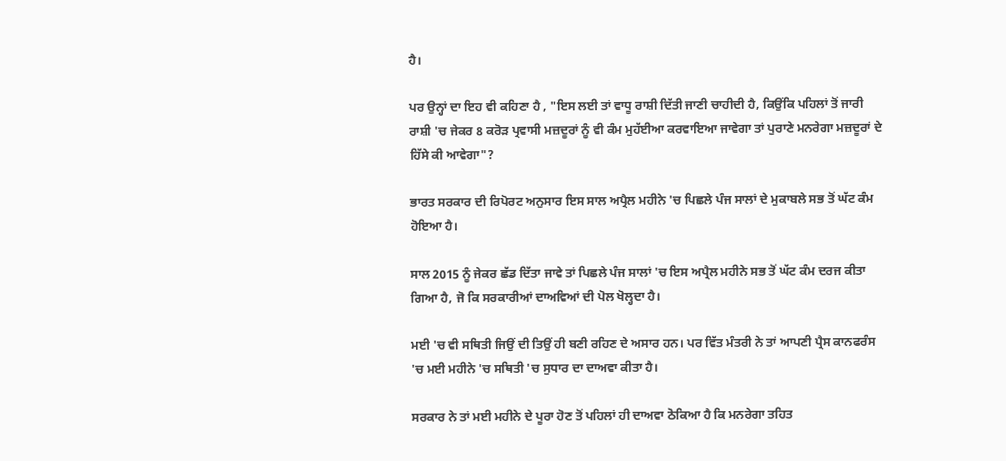ਹੈ।

ਪਰ ਉਨ੍ਹਾਂ ਦਾ ਇਹ ਵੀ ਕਹਿਣਾ ਹੈ , "ਇਸ ਲਈ ਤਾਂ ਵਾਧੂ ਰਾਸ਼ੀ ਦਿੱਤੀ ਜਾਣੀ ਚਾਹੀਦੀ ਹੈ, ਕਿਉਂਕਿ ਪਹਿਲਾਂ ਤੋਂ ਜਾਰੀ ਰਾਸ਼ੀ 'ਚ ਜੇਕਰ 8 ਕਰੋੜ ਪ੍ਰਵਾਸੀ ਮਜ਼ਦੂਰਾਂ ਨੂੰ ਵੀ ਕੰਮ ਮੁਹੱਈਆ ਕਰਵਾਇਆ ਜਾਵੇਗਾ ਤਾਂ ਪੁਰਾਣੇ ਮਨਰੇਗਾ ਮਜ਼ਦੂਰਾਂ ਦੇ ਹਿੱਸੇ ਕੀ ਆਵੇਗਾ"?

ਭਾਰਤ ਸਰਕਾਰ ਦੀ ਰਿਪੋਰਟ ਅਨੁਸਾਰ ਇਸ ਸਾਲ ਅਪ੍ਰੈਲ ਮਹੀਨੇ 'ਚ ਪਿਛਲੇ ਪੰਜ ਸਾਲਾਂ ਦੇ ਮੁਕਾਬਲੇ ਸਭ ਤੋਂ ਘੱਟ ਕੰਮ ਹੋਇਆ ਹੈ।

ਸਾਲ 2015 ਨੂੰ ਜੇਕਰ ਛੱਡ ਦਿੱਤਾ ਜਾਵੇ ਤਾਂ ਪਿਛਲੇ ਪੰਜ ਸਾਲਾਂ 'ਚ ਇਸ ਅਪ੍ਰੈਲ ਮਹੀਨੇ ਸਭ ਤੋਂ ਘੱਟ ਕੰਮ ਦਰਜ ਕੀਤਾ ਗਿਆ ਹੈ, ਜੋ ਕਿ ਸਰਕਾਰੀਆਂ ਦਾਅਵਿਆਂ ਦੀ ਪੋਲ ਖੋਲ੍ਹਦਾ ਹੈ।

ਮਈ 'ਚ ਵੀ ਸਥਿਤੀ ਜਿਉਂ ਦੀ ਤਿਉਂ ਹੀ ਬਣੀ ਰਹਿਣ ਦੇ ਅਸਾਰ ਹਨ। ਪਰ ਵਿੱਤ ਮੰਤਰੀ ਨੇ ਤਾਂ ਆਪਣੀ ਪ੍ਰੈਸ ਕਾਨਫਰੰਸ 'ਚ ਮਈ ਮਹੀਨੇ 'ਚ ਸਥਿਤੀ 'ਚ ਸੁਧਾਰ ਦਾ ਦਾਅਵਾ ਕੀਤਾ ਹੈ।

ਸਰਕਾਰ ਨੇ ਤਾਂ ਮਈ ਮਹੀਨੇ ਦੇ ਪੂਰਾ ਹੋਣ ਤੋਂ ਪਹਿਲਾਂ ਹੀ ਦਾਅਵਾ ਠੋਕਿਆ ਹੈ ਕਿ ਮਨਰੇਗਾ ਤਹਿਤ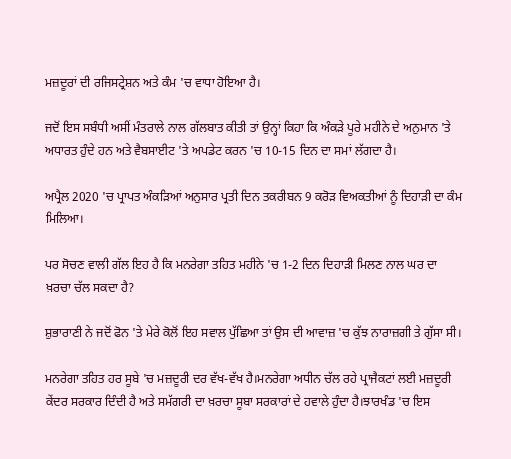ਮਜ਼ਦੂਰਾਂ ਦੀ ਰਜਿਸਟ੍ਰੇਸ਼ਨ ਅਤੇ ਕੰਮ 'ਚ ਵਾਧਾ ਹੋਇਆ ਹੈ।

ਜਦੋਂ ਇਸ ਸਬੰਧੀ ਅਸੀਂ ਮੰਤਰਾਲੇ ਨਾਲ ਗੱਲਬਾਤ ਕੀਤੀ ਤਾਂ ਉਨ੍ਹਾਂ ਕਿਹਾ ਕਿ ਅੰਕੜੇ ਪੂਰੇ ਮਹੀਨੇ ਦੇ ਅਨੁਮਾਨ 'ਤੇ ਅਧਾਰਤ ਹੁੰਦੇ ਹਨ ਅਤੇ ਵੈਬਸਾਈਟ 'ਤੇ ਅਪਡੇਟ ਕਰਨ 'ਚ 10-15 ਦਿਨ ਦਾ ਸਮਾਂ ਲੱਗਦਾ ਹੈ।

ਅਪ੍ਰੈਲ 2020 'ਚ ਪ੍ਰਾਪਤ ਅੰਕੜਿਆਂ ਅਨੁਸਾਰ ਪ੍ਰਤੀ ਦਿਨ ਤਕਰੀਬਨ 9 ਕਰੋੜ ਵਿਅਕਤੀਆਂ ਨੂੰ ਦਿਹਾੜੀ ਦਾ ਕੰਮ ਮਿਲਿਆ।

ਪਰ ਸੋਚਣ ਵਾਲੀ ਗੱਲ ਇਹ ਹੈ ਕਿ ਮਨਰੇਗਾ ਤਹਿਤ ਮਹੀਨੇ 'ਚ 1-2 ਦਿਨ ਦਿਹਾੜੀ ਮਿਲਣ ਨਾਲ ਘਰ ਦਾ ਖ਼ਰਚਾ ਚੱਲ ਸਕਦਾ ਹੈ?

ਸ਼ੁਭਾਰਾਣੀ ਨੇ ਜਦੋਂ ਫੋਨ 'ਤੇ ਮੇਰੇ ਕੋਲੋਂ ਇਹ ਸਵਾਲ ਪੁੱਛਿਆ ਤਾਂ ਉਸ ਦੀ ਆਵਾਜ਼ 'ਚ ਕੁੱਝ ਨਾਰਾਜ਼ਗੀ ਤੇ ਗੁੱਸਾ ਸੀ।

ਮਨਰੇਗਾ ਤਹਿਤ ਹਰ ਸੂਬੇ 'ਚ ਮਜ਼ਦੂਰੀ ਦਰ ਵੱਖ-ਵੱਖ ਹੈ।ਮਨਰੇਗਾ ਅਧੀਨ ਚੱਲ ਰਹੇ ਪ੍ਰਾਜੈਕਟਾਂ ਲਈ ਮਜ਼ਦੂਰੀ ਕੇਂਦਰ ਸਰਕਾਰ ਦਿੰਦੀ ਹੈ ਅਤੇ ਸਮੱਗਰੀ ਦਾ ਖ਼ਰਚਾ ਸੂਬਾ ਸਰਕਾਰਾਂ ਦੇ ਹਵਾਲੇ ਹੁੰਦਾ ਹੈ।ਝਾਰਖੰਡ 'ਚ ਇਸ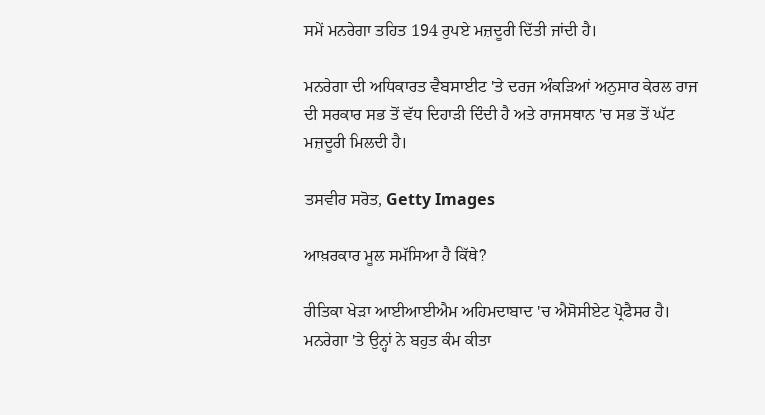ਸਮੇਂ ਮਨਰੇਗਾ ਤਹਿਤ 194 ਰੁਪਏ ਮਜ਼ਦੂਰੀ ਦਿੱਤੀ ਜਾਂਦੀ ਹੈ।

ਮਨਰੇਗਾ ਦੀ ਅਧਿਕਾਰਤ ਵੈਬਸਾਈਟ 'ਤੇ ਦਰਜ ਅੰਕੜਿਆਂ ਅਨੁਸਾਰ ਕੇਰਲ ਰਾਜ ਦੀ ਸਰਕਾਰ ਸਭ ਤੋਂ ਵੱਧ ਦਿਹਾੜੀ ਦਿੰਦੀ ਹੈ ਅਤੇ ਰਾਜਸਥਾਨ 'ਚ ਸਭ ਤੋਂ ਘੱਟ ਮਜ਼ਦੂਰੀ ਮਿਲਦੀ ਹੈ।

ਤਸਵੀਰ ਸਰੋਤ, Getty Images

ਆਖ਼ਰਕਾਰ ਮੂਲ ਸਮੱਸਿਆ ਹੈ ਕਿੱਥੇ?

ਰੀਤਿਕਾ ਖੇੜਾ ਆਈਆਈਐਮ ਅਹਿਮਦਾਬਾਦ 'ਚ ਐਸੋਸੀਏਟ ਪ੍ਰੋਫੈਸਰ ਹੈ। ਮਨਰੇਗਾ 'ਤੇ ਉਨ੍ਹਾਂ ਨੇ ਬਹੁਤ ਕੰਮ ਕੀਤਾ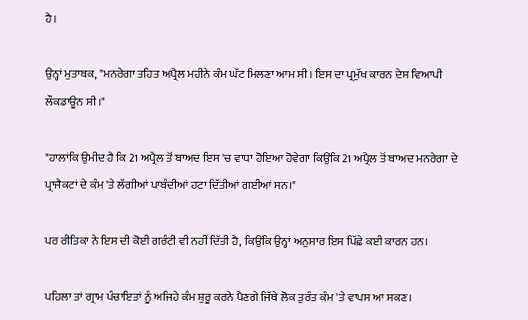ਹੈ।

ਉਨ੍ਹਾਂ ਮੁਤਾਬਕ, "ਮਨਰੇਗਾ ਤਹਿਤ ਅਪ੍ਰੈਲ ਮਹੀਨੇ ਕੰਮ ਘੱਟ ਮਿਲਣਾ ਆਮ ਸੀ। ਇਸ ਦਾ ਪ੍ਰਮੁੱਖ ਕਾਰਨ ਦੇਸ ਵਿਆਪੀ ਲੌਕਡਾਊਨ ਸੀ।"

"ਹਾਲਾਂਕਿ ਉਮੀਦ ਹੈ ਕਿ 21 ਅਪ੍ਰੈਲ ਤੋਂ ਬਾਅਦ ਇਸ 'ਚ ਵਾਧਾ ਹੋਇਆ ਹੋਵੇਗਾ ਕਿਉਂਕਿ 21 ਅਪ੍ਰੈਲ ਤੋਂ ਬਾਅਦ ਮਨਰੇਗਾ ਦੇ ਪ੍ਰਾਜੈਕਟਾਂ ਦੇ ਕੰਮ 'ਤੇ ਲੱਗੀਆਂ ਪਾਬੰਦੀਆਂ ਹਟਾ ਦਿੱਤੀਆਂ ਗਈਆਂ ਸਨ।"

ਪਰ ਰੀਤਿਕਾ ਨੇ ਇਸ ਦੀ ਕੋਈ ਗਰੰਟੀ ਵੀ ਨਹੀਂ ਦਿੱਤੀ ਹੈ, ਕਿਉਂਕਿ ਉਨ੍ਹਾਂ ਅਨੁਸਾਰ ਇਸ ਪਿੱਛੇ ਕਈ ਕਾਰਨ ਹਨ।

ਪਹਿਲਾ ਤਾਂ ਗ੍ਰਾਮ ਪੰਚਾਇਤਾਂ ਨੂੰ ਅਜਿਹੇ ਕੰਮ ਸ਼ੁਰੂ ਕਰਨੇ ਪੈਣਗੇ ਜਿੱਥੇ ਲੋਕ ਤੁਰੰਤ ਕੰਮ 'ਤੇ ਵਾਪਸ ਆ ਸਕਣ।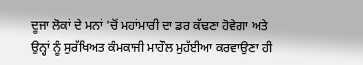ਦੂਜਾ ਲੋਕਾਂ ਦੇ ਮਨਾਂ 'ਚੋਂ ਮਹਾਂਮਾਰੀ ਦਾ ਡਰ ਕੱਢਣਾ ਹੋਵੇਗਾ ਅਤੇ ਉਨ੍ਹਾਂ ਨੂੰ ਸੁਰੱਖਿਅਤ ਕੰਮਕਾਜੀ ਮਾਹੌਲ ਮੁਹੱਈਆ ਕਰਵਾਉਣਾ ਹੀ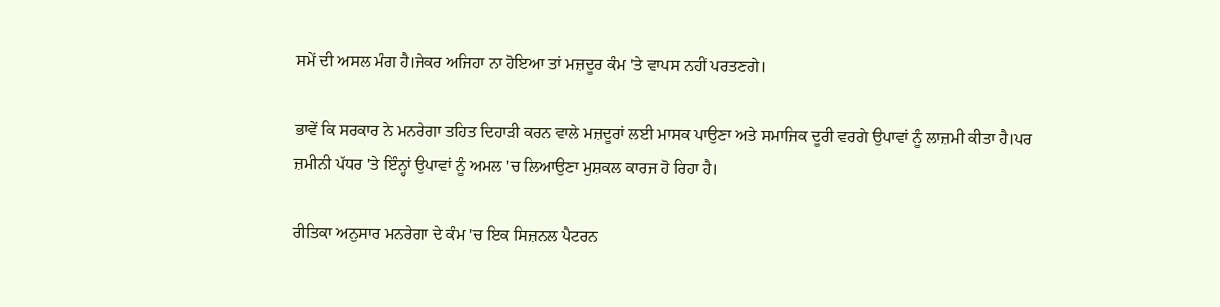ਸਮੇਂ ਦੀ ਅਸਲ ਮੰਗ ਹੈ।ਜੇਕਰ ਅਜਿਹਾ ਨਾ ਹੋਇਆ ਤਾਂ ਮਜ਼ਦੂਰ ਕੰਮ 'ਤੇ ਵਾਪਸ ਨਹੀਂ ਪਰਤਣਗੇ।

ਭਾਵੇਂ ਕਿ ਸਰਕਾਰ ਨੇ ਮਨਰੇਗਾ ਤਹਿਤ ਦਿਹਾੜੀ ਕਰਨ ਵਾਲੇ ਮਜ਼ਦੂਰਾਂ ਲਈ ਮਾਸਕ ਪਾਉਣਾ ਅਤੇ ਸਮਾਜਿਕ ਦੂਰੀ ਵਰਗੇ ਉਪਾਵਾਂ ਨੂੰ ਲਾਜ਼ਮੀ ਕੀਤਾ ਹੈ।ਪਰ ਜ਼ਮੀਨੀ ਪੱਧਰ 'ਤੇ ਇੰਨ੍ਹਾਂ ਉਪਾਵਾਂ ਨੂੰ ਅਮਲ 'ਚ ਲਿਆਉਣਾ ਮੁਸ਼ਕਲ ਕਾਰਜ ਹੋ ਰਿਹਾ ਹੈ।

ਰੀਤਿਕਾ ਅਨੁਸਾਰ ਮਨਰੇਗਾ ਦੇ ਕੰਮ 'ਚ ਇਕ ਸਿਜ਼ਨਲ ਪੈਟਰਨ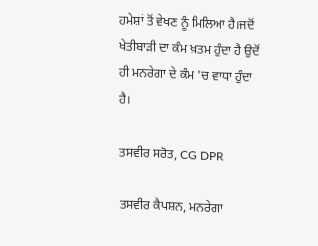ਹਮੇਸ਼ਾਂ ਤੋਂ ਵੇਖਣ ਨੂੰ ਮਿਲਿਆ ਹੈ।ਜਦੋਂ ਖੇਤੀਬਾੜੀ ਦਾ ਕੰਮ ਖ਼ਤਮ ਹੁੰਦਾ ਹੈ ਉਦੋਂ ਹੀ ਮਨਰੇਗਾ ਦੇ ਕੰਮ 'ਚ ਵਾਧਾ ਹੁੰਦਾ ਹੈ।

ਤਸਵੀਰ ਸਰੋਤ, CG DPR

ਤਸਵੀਰ ਕੈਪਸ਼ਨ, ਮਨਰੇਗਾ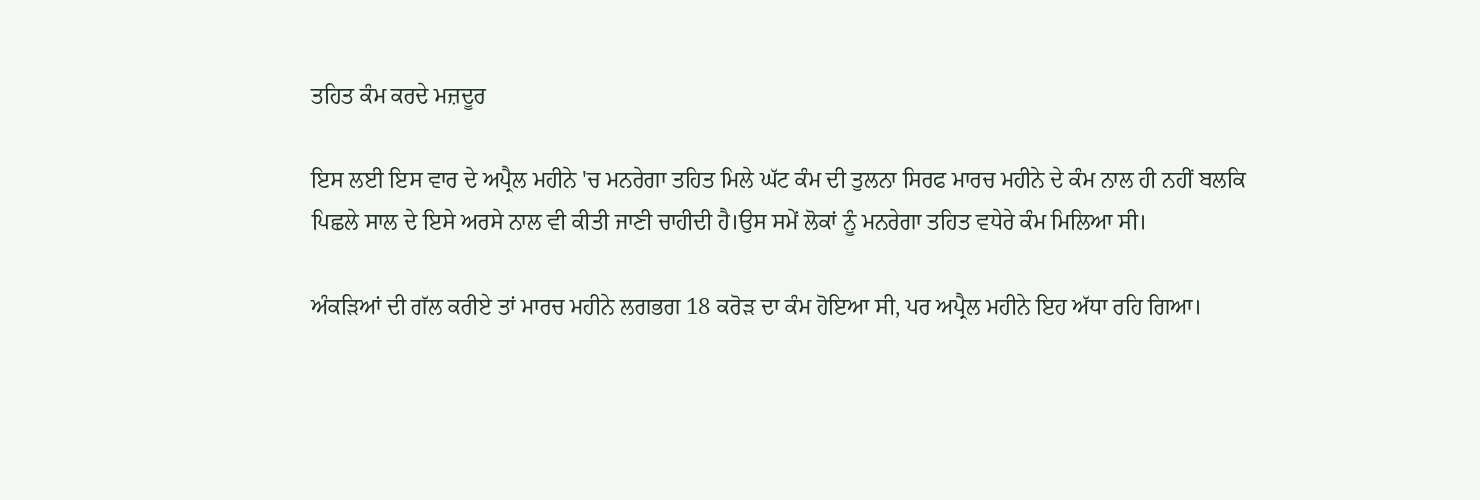ਤਹਿਤ ਕੰਮ ਕਰਦੇ ਮਜ਼ਦੂਰ

ਇਸ ਲਈ ਇਸ ਵਾਰ ਦੇ ਅਪ੍ਰੈਲ ਮਹੀਨੇ 'ਚ ਮਨਰੇਗਾ ਤਹਿਤ ਮਿਲੇ ਘੱਟ ਕੰਮ ਦੀ ਤੁਲਨਾ ਸਿਰਫ ਮਾਰਚ ਮਹੀਨੇ ਦੇ ਕੰਮ ਨਾਲ ਹੀ ਨਹੀਂ ਬਲਕਿ ਪਿਛਲੇ ਸਾਲ ਦੇ ਇਸੇ ਅਰਸੇ ਨਾਲ ਵੀ ਕੀਤੀ ਜਾਣੀ ਚਾਹੀਦੀ ਹੈ।ਉਸ ਸਮੇਂ ਲੋਕਾਂ ਨੂੰ ਮਨਰੇਗਾ ਤਹਿਤ ਵਧੇਰੇ ਕੰਮ ਮਿਲਿਆ ਸੀ।

ਅੰਕੜਿਆਂ ਦੀ ਗੱਲ ਕਰੀਏ ਤਾਂ ਮਾਰਚ ਮਹੀਨੇ ਲਗਭਗ 18 ਕਰੋੜ ਦਾ ਕੰਮ ਹੋਇਆ ਸੀ, ਪਰ ਅਪ੍ਰੈਲ ਮਹੀਨੇ ਇਹ ਅੱਧਾ ਰਹਿ ਗਿਆ।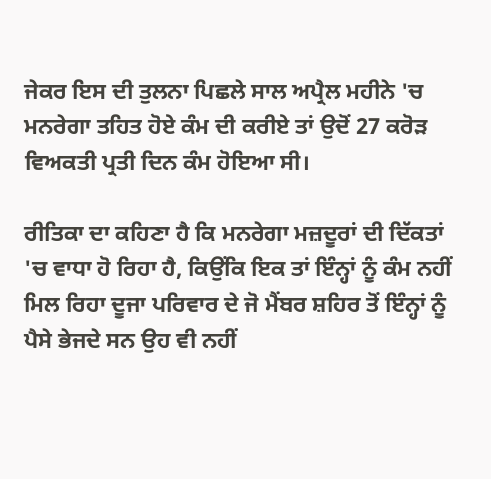ਜੇਕਰ ਇਸ ਦੀ ਤੁਲਨਾ ਪਿਛਲੇ ਸਾਲ ਅਪ੍ਰੈਲ ਮਹੀਨੇ 'ਚ ਮਨਰੇਗਾ ਤਹਿਤ ਹੋਏ ਕੰਮ ਦੀ ਕਰੀਏ ਤਾਂ ਉਦੋਂ 27 ਕਰੋੜ ਵਿਅਕਤੀ ਪ੍ਰਤੀ ਦਿਨ ਕੰਮ ਹੋਇਆ ਸੀ।

ਰੀਤਿਕਾ ਦਾ ਕਹਿਣਾ ਹੈ ਕਿ ਮਨਰੇਗਾ ਮਜ਼ਦੂਰਾਂ ਦੀ ਦਿੱਕਤਾਂ 'ਚ ਵਾਧਾ ਹੋ ਰਿਹਾ ਹੈ, ਕਿਉਂਕਿ ਇਕ ਤਾਂ ਇੰਨ੍ਹਾਂ ਨੂੰ ਕੰਮ ਨਹੀਂ ਮਿਲ ਰਿਹਾ ਦੂਜਾ ਪਰਿਵਾਰ ਦੇ ਜੋ ਮੈਂਬਰ ਸ਼ਹਿਰ ਤੋਂ ਇੰਨ੍ਹਾਂ ਨੂੰ ਪੈਸੇ ਭੇਜਦੇ ਸਨ ਉਹ ਵੀ ਨਹੀਂ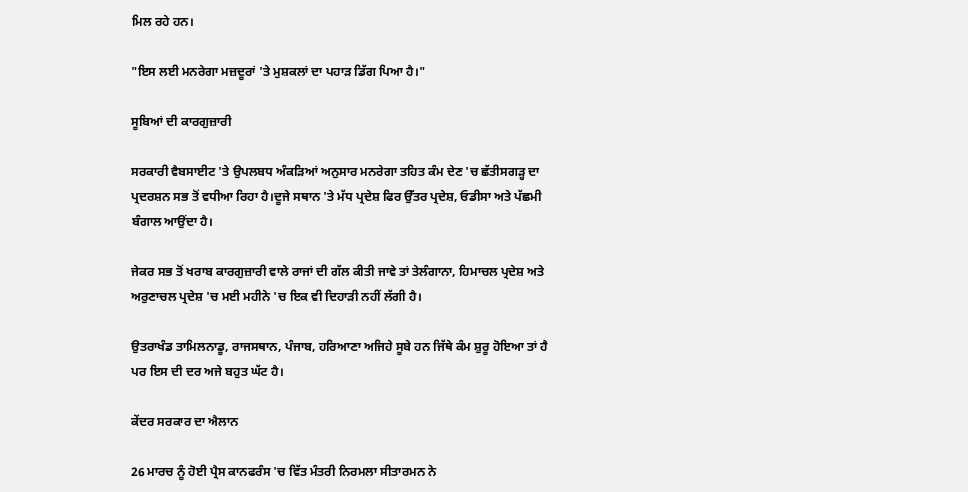ਮਿਲ ਰਹੇ ਹਨ।

"ਇਸ ਲਈ ਮਨਰੇਗਾ ਮਜ਼ਦੂਰਾਂ 'ਤੇ ਮੁਸ਼ਕਲਾਂ ਦਾ ਪਹਾੜ ਡਿੱਗ ਪਿਆ ਹੈ।"

ਸੂਬਿਆਂ ਦੀ ਕਾਰਗੁਜ਼ਾਰੀ

ਸਰਕਾਰੀ ਵੈਬਸਾਈਟ 'ਤੇ ਉਪਲਬਧ ਅੰਕੜਿਆਂ ਅਨੁਸਾਰ ਮਨਰੇਗਾ ਤਹਿਤ ਕੰਮ ਦੇਣ 'ਚ ਛੱਤੀਸਗੜ੍ਹ ਦਾ ਪ੍ਰਦਰਸ਼ਨ ਸਭ ਤੋਂ ਵਧੀਆ ਰਿਹਾ ਹੈ।ਦੂਜੇ ਸਥਾਨ 'ਤੇ ਮੱਧ ਪ੍ਰਦੇਸ਼ ਫਿਰ ਉੱਤਰ ਪ੍ਰਦੇਸ਼, ਓਡੀਸਾ ਅਤੇ ਪੱਛਮੀ ਬੰਗਾਲ ਆਉਂਦਾ ਹੈ।

ਜੇਕਰ ਸਭ ਤੋਂ ਖਰਾਬ ਕਾਰਗੁਜ਼ਾਰੀ ਵਾਲੇ ਰਾਜਾਂ ਦੀ ਗੱਲ ਕੀਤੀ ਜਾਵੇ ਤਾਂ ਤੇਲੰਗਾਨਾ, ਹਿਮਾਚਲ ਪ੍ਰਦੇਸ਼ ਅਤੇ ਅਰੁਣਾਚਲ ਪ੍ਰਦੇਸ਼ 'ਚ ਮਈ ਮਹੀਨੇ 'ਚ ਇਕ ਵੀ ਦਿਹਾੜੀ ਨਹੀਂ ਲੱਗੀ ਹੈ।

ਉਤਰਾਖੰਡ ਤਾਮਿਲਨਾਡੂ, ਰਾਜਸਥਾਨ, ਪੰਜਾਬ, ਹਰਿਆਣਾ ਅਜਿਹੇ ਸੂਬੇ ਹਨ ਜਿੱਥੇ ਕੰਮ ਸ਼ੁਰੂ ਹੋਇਆ ਤਾਂ ਹੈ ਪਰ ਇਸ ਦੀ ਦਰ ਅਜੇ ਬਹੁਤ ਘੱਟ ਹੈ।

ਕੇਂਦਰ ਸਰਕਾਰ ਦਾ ਐਲਾਨ

26 ਮਾਰਚ ਨੂੰ ਹੋਈ ਪ੍ਰੈਸ ਕਾਨਫਰੰਸ 'ਚ ਵਿੱਤ ਮੰਤਰੀ ਨਿਰਮਲਾ ਸੀਤਾਰਮਨ ਨੇ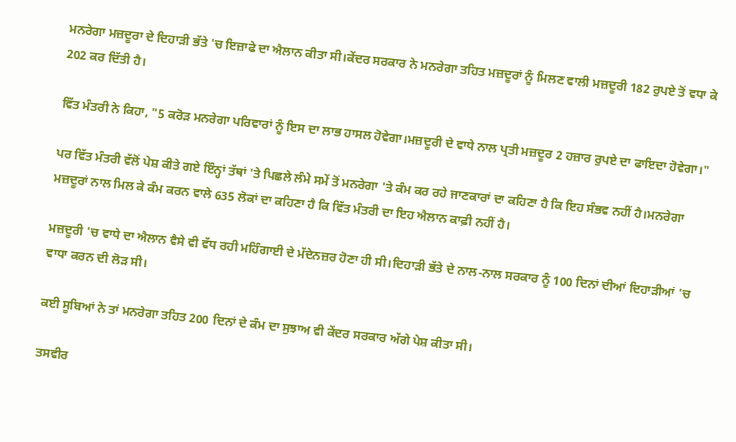ਮਨਰੇਗਾ ਮਜ਼ਦੂਰਾ ਦੇ ਦਿਹਾੜੀ ਭੱਤੇ 'ਚ ਇਜ਼ਾਫੇ ਦਾ ਐਲਾਨ ਕੀਤਾ ਸੀ।ਕੇਂਦਰ ਸਰਕਾਰ ਨੇ ਮਨਰੇਗਾ ਤਹਿਤ ਮਜ਼ਦੂਰਾਂ ਨੂੰ ਮਿਲਣ ਵਾਲੀ ਮਜ਼ਦੂਰੀ 182 ਰੁਪਏ ਤੋਂ ਵਧਾ ਕੇ 202 ਕਰ ਦਿੱਤੀ ਹੈ।

ਵਿੱਤ ਮੰਤਰੀ ਨੇ ਕਿਹਾ, "5 ਕਰੋੜ ਮਨਰੇਗਾ ਪਰਿਵਾਰਾਂ ਨੂੰ ਇਸ ਦਾ ਲਾਭ ਹਾਸਲ ਹੋਵੇਗਾ।ਮਜ਼ਦੂਰੀ ਦੇ ਵਾਧੇ ਨਾਲ ਪ੍ਰਤੀ ਮਜ਼ਦੂਰ 2 ਹਜ਼ਾਰ ਰੁਪਏ ਦਾ ਫਾਇਦਾ ਹੋਵੇਗਾ।"

ਪਰ ਵਿੱਤ ਮੰਤਰੀ ਵੱਲੋਂ ਪੇਸ਼ ਕੀਤੇ ਗਏ ਇੰਨ੍ਹਾਂ ਤੱਥਾਂ 'ਤੇ ਪਿਛਲੇ ਲੰਮੇ ਸਮੇਂ ਤੋਂ ਮਨਰੇਗਾ 'ਤੇ ਕੰਮ ਕਰ ਰਹੇ ਜਾਣਕਾਰਾਂ ਦਾ ਕਹਿਣਾ ਹੈ ਕਿ ਇਹ ਸੰਭਵ ਨਹੀਂ ਹੈ।ਮਨਰੇਗਾ ਮਜ਼ਦੂਰਾਂ ਨਾਲ ਮਿਲ ਕੇ ਕੰਮ ਕਰਨ ਵਾਲੇ 635 ਲੋਕਾਂ ਦਾ ਕਹਿਣਾ ਹੈ ਕਿ ਵਿੱਤ ਮੰਤਰੀ ਦਾ ਇਹ ਐਲਾਨ ਕਾਫ਼ੀ ਨਹੀਂ ਹੈ।

ਮਜ਼ਦੂਰੀ 'ਚ ਵਾਧੇ ਦਾ ਐਲਾਨ ਵੈਸੇ ਵੀ ਵੱਧ ਰਹੀ ਮਹਿੰਗਾਈ ਦੇ ਮੱਦੇਨਜ਼ਰ ਹੋਣਾ ਹੀ ਸੀ।ਦਿਹਾੜੀ ਭੱਤੇ ਦੇ ਨਾਲ-ਨਾਲ ਸਰਕਾਰ ਨੂੰ 100 ਦਿਨਾਂ ਦੀਆਂ ਦਿਹਾੜੀਆਂ 'ਚ ਵਾਧਾ ਕਰਨ ਦੀ ਲੋੜ ਸੀ।

ਕਈ ਸੂਬਿਆਂ ਨੇ ਤਾਂ ਮਨਰੇਗਾ ਤਹਿਤ 200 ਦਿਨਾਂ ਦੇ ਕੰਮ ਦਾ ਸੁਝਾਅ ਵੀ ਕੇਂਦਰ ਸਰਕਾਰ ਅੱਗੇ ਪੇਸ਼ ਕੀਤਾ ਸੀ।

ਤਸਵੀਰ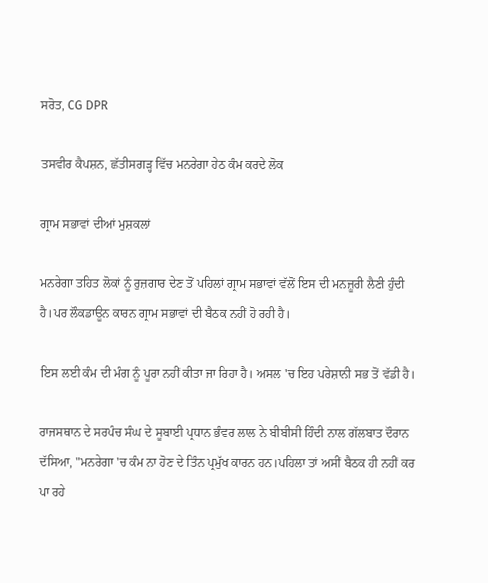ਸਰੋਤ, CG DPR

ਤਸਵੀਰ ਕੈਪਸ਼ਨ, ਛੱਤੀਸਗੜ੍ਹ ਵਿੱਚ ਮਨਰੇਗਾ ਹੇਠ ਕੰਮ ਕਰਦੇ ਲੋਕ

ਗ੍ਰਾਮ ਸਭਾਵਾਂ ਦੀਆਂ ਮੁਸ਼ਕਲਾਂ

ਮਨਰੇਗਾ ਤਹਿਤ ਲੋਕਾਂ ਨੂੰ ਰੁਜ਼ਗਾਰ ਦੇਣ ਤੋਂ ਪਹਿਲਾਂ ਗ੍ਰਾਮ ਸਭਾਵਾਂ ਵੱਲੋਂ ਇਸ ਦੀ ਮਨਜ਼ੂਰੀ ਲੈਣੀ ਹੁੰਦੀ ਹੈ।ਪਰ ਲੌਕਡਾਊਨ ਕਾਰਨ ਗ੍ਰਾਮ ਸਭਾਵਾਂ ਦੀ ਬੈਠਕ ਨਹੀਂ ਹੋ ਰਹੀ ਹੈ।

ਇਸ ਲਈ ਕੰਮ ਦੀ ਮੰਗ ਨੂੰ ਪੂਰਾ ਨਹੀਂ ਕੀਤਾ ਜਾ ਰਿਹਾ ਹੈ। ਅਸਲ 'ਚ ਇਹ ਪਰੇਸ਼ਾਨੀ ਸਭ ਤੋਂ ਵੱਡੀ ਹੈ।

ਰਾਜਸਥਾਨ ਦੇ ਸਰਪੰਚ ਸੰਘ ਦੇ ਸੂਬਾਈ ਪ੍ਰਧਾਨ ਭੰਵਰ ਲਾਲ ਨੇ ਬੀਬੀਸੀ ਹਿੰਦੀ ਨਾਲ ਗੱਲਬਾਤ ਦੌਰਾਨ ਦੱਸਿਆ, "ਮਨਰੇਗਾ 'ਚ ਕੰਮ ਨਾ ਹੋਣ ਦੇ ਤਿੰਨ ਪ੍ਰਮੁੱਖ ਕਾਰਨ ਹਨ।ਪਹਿਲਾ ਤਾਂ ਅਸੀਂ ਬੈਠਕ ਹੀ ਨਹੀਂ ਕਰ ਪਾ ਰਹੇ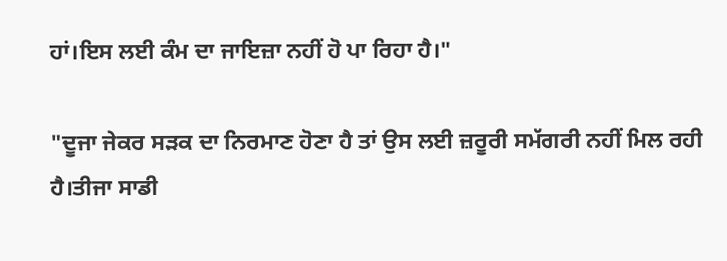ਹਾਂ।ਇਸ ਲਈ ਕੰਮ ਦਾ ਜਾਇਜ਼ਾ ਨਹੀਂ ਹੋ ਪਾ ਰਿਹਾ ਹੈ।"

"ਦੂਜਾ ਜੇਕਰ ਸੜਕ ਦਾ ਨਿਰਮਾਣ ਹੋਣਾ ਹੈ ਤਾਂ ਉਸ ਲਈ ਜ਼ਰੂਰੀ ਸਮੱਗਰੀ ਨਹੀਂ ਮਿਲ ਰਹੀ ਹੈ।ਤੀਜਾ ਸਾਡੀ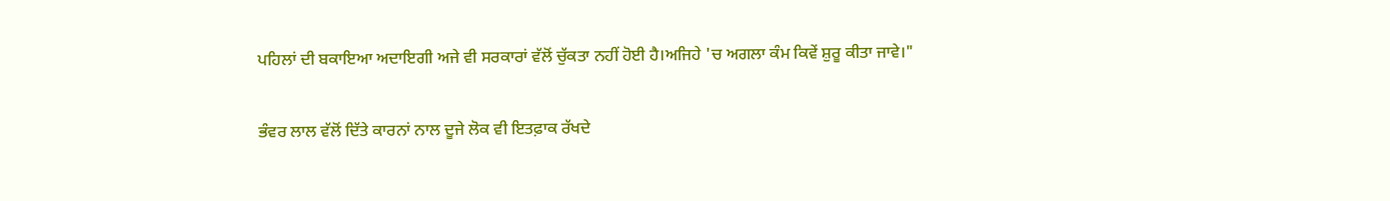ਪਹਿਲਾਂ ਦੀ ਬਕਾਇਆ ਅਦਾਇਗੀ ਅਜੇ ਵੀ ਸਰਕਾਰਾਂ ਵੱਲੋਂ ਚੁੱਕਤਾ ਨਹੀਂ ਹੋਈ ਹੈ।ਅਜਿਹੇ 'ਚ ਅਗਲਾ ਕੰਮ ਕਿਵੇਂ ਸ਼ੁਰੂ ਕੀਤਾ ਜਾਵੇ।"

ਭੰਵਰ ਲਾਲ ਵੱਲੋਂ ਦਿੱਤੇ ਕਾਰਨਾਂ ਨਾਲ ਦੂਜੇ ਲੋਕ ਵੀ ਇਤਫ਼ਾਕ ਰੱਖਦੇ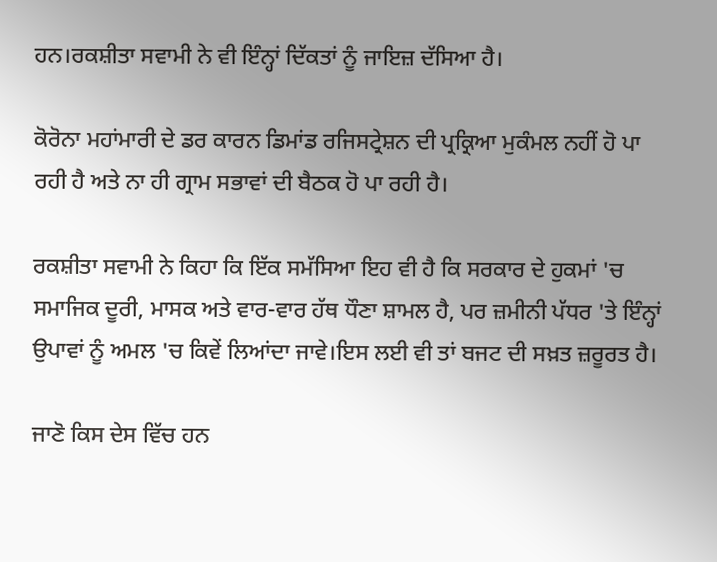ਹਨ।ਰਕਸ਼ੀਤਾ ਸਵਾਮੀ ਨੇ ਵੀ ਇੰਨ੍ਹਾਂ ਦਿੱਕਤਾਂ ਨੂੰ ਜਾਇਜ਼ ਦੱਸਿਆ ਹੈ।

ਕੋਰੋਨਾ ਮਹਾਂਮਾਰੀ ਦੇ ਡਰ ਕਾਰਨ ਡਿਮਾਂਡ ਰਜਿਸਟ੍ਰੇਸ਼ਨ ਦੀ ਪ੍ਰਕ੍ਰਿਆ ਮੁਕੰਮਲ ਨਹੀਂ ਹੋ ਪਾ ਰਹੀ ਹੈ ਅਤੇ ਨਾ ਹੀ ਗ੍ਰਾਮ ਸਭਾਵਾਂ ਦੀ ਬੈਠਕ ਹੋ ਪਾ ਰਹੀ ਹੈ।

ਰਕਸ਼ੀਤਾ ਸਵਾਮੀ ਨੇ ਕਿਹਾ ਕਿ ਇੱਕ ਸਮੱਸਿਆ ਇਹ ਵੀ ਹੈ ਕਿ ਸਰਕਾਰ ਦੇ ਹੁਕਮਾਂ 'ਚ ਸਮਾਜਿਕ ਦੂਰੀ, ਮਾਸਕ ਅਤੇ ਵਾਰ-ਵਾਰ ਹੱਥ ਧੌਣਾ ਸ਼ਾਮਲ ਹੈ, ਪਰ ਜ਼ਮੀਨੀ ਪੱਧਰ 'ਤੇ ਇੰਨ੍ਹਾਂ ਉਪਾਵਾਂ ਨੂੰ ਅਮਲ 'ਚ ਕਿਵੇਂ ਲਿਆਂਦਾ ਜਾਵੇ।ਇਸ ਲਈ ਵੀ ਤਾਂ ਬਜਟ ਦੀ ਸਖ਼ਤ ਜ਼ਰੂਰਤ ਹੈ।

ਜਾਣੋ ਕਿਸ ਦੇਸ ਵਿੱਚ ਹਨ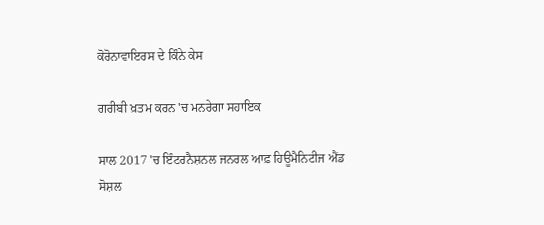ਕੋਰੋਨਾਵਾਇਰਸ ਦੇ ਕਿੰਨੇ ਕੇਸ

ਗਰੀਬੀ ਖ਼ਤਮ ਕਰਨ 'ਚ ਮਨਰੇਗਾ ਸਹਾਇਕ

ਸਾਲ 2017 'ਚ ਇੰਟਰਨੈਸ਼ਨਲ ਜਨਰਲ ਆਫ਼ ਹਿਊਮੈਨਿਟੀਜ ਐਂਡ ਸੋਸ਼ਲ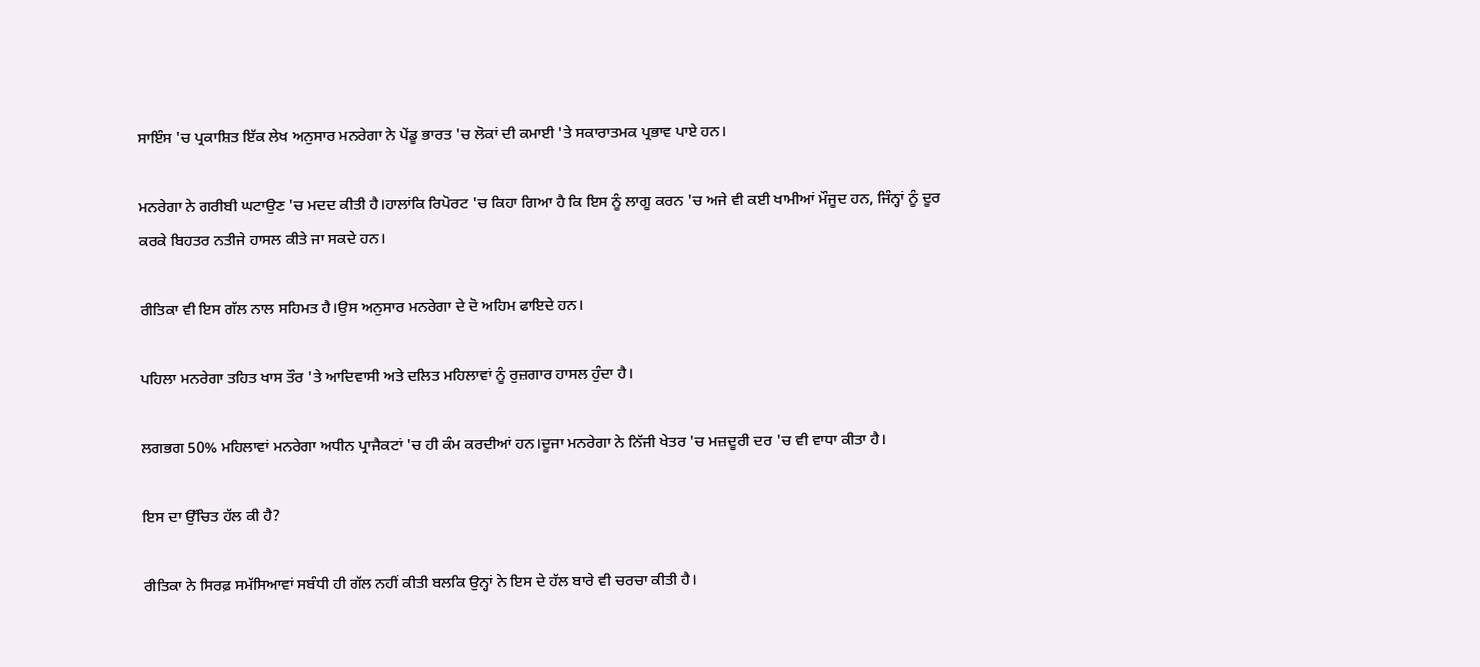ਸਾਇੰਸ 'ਚ ਪ੍ਰਕਾਸ਼ਿਤ ਇੱਕ ਲੇਖ ਅਨੁਸਾਰ ਮਨਰੇਗਾ ਨੇ ਪੇਂਡੂ ਭਾਰਤ 'ਚ ਲੋਕਾਂ ਦੀ ਕਮਾਈ 'ਤੇ ਸਕਾਰਾਤਮਕ ਪ੍ਰਭਾਵ ਪਾਏ ਹਨ।

ਮਨਰੇਗਾ ਨੇ ਗਰੀਬੀ ਘਟਾਉਣ 'ਚ ਮਦਦ ਕੀਤੀ ਹੈ।ਹਾਲਾਂਕਿ ਰਿਪੋਰਟ 'ਚ ਕਿਹਾ ਗਿਆ ਹੈ ਕਿ ਇਸ ਨੂੰ ਲਾਗੂ ਕਰਨ 'ਚ ਅਜੇ ਵੀ ਕਈ ਖਾਮੀਆਂ ਮੌਜੂਦ ਹਨ, ਜਿੰਨ੍ਹਾਂ ਨੂੰ ਦੂਰ ਕਰਕੇ ਬਿਹਤਰ ਨਤੀਜੇ ਹਾਸਲ ਕੀਤੇ ਜਾ ਸਕਦੇ ਹਨ।

ਰੀਤਿਕਾ ਵੀ ਇਸ ਗੱਲ ਨਾਲ ਸਹਿਮਤ ਹੈ।ਉਸ ਅਨੁਸਾਰ ਮਨਰੇਗਾ ਦੇ ਦੋ ਅਹਿਮ ਫਾਇਦੇ ਹਨ।

ਪਹਿਲਾ ਮਨਰੇਗਾ ਤਹਿਤ ਖਾਸ ਤੌਰ 'ਤੇ ਆਦਿਵਾਸੀ ਅਤੇ ਦਲਿਤ ਮਹਿਲਾਵਾਂ ਨੂੰ ਰੁਜ਼ਗਾਰ ਹਾਸਲ ਹੁੰਦਾ ਹੈ।

ਲਗਭਗ 50% ਮਹਿਲਾਵਾਂ ਮਨਰੇਗਾ ਅਧੀਨ ਪ੍ਰਾਜੈਕਟਾਂ 'ਚ ਹੀ ਕੰਮ ਕਰਦੀਆਂ ਹਨ।ਦੂਜਾ ਮਨਰੇਗਾ ਨੇ ਨਿੱਜੀ ਖੇਤਰ 'ਚ ਮਜ਼ਦੂਰੀ ਦਰ 'ਚ ਵੀ ਵਾਧਾ ਕੀਤਾ ਹੈ।

ਇਸ ਦਾ ਉੱਚਿਤ ਹੱਲ ਕੀ ਹੈ?

ਰੀਤਿਕਾ ਨੇ ਸਿਰਫ਼ ਸਮੱਸਿਆਵਾਂ ਸਬੰਧੀ ਹੀ ਗੱਲ ਨਹੀਂ ਕੀਤੀ ਬਲਕਿ ਉਨ੍ਹਾਂ ਨੇ ਇਸ ਦੇ ਹੱਲ ਬਾਰੇ ਵੀ ਚਰਚਾ ਕੀਤੀ ਹੈ।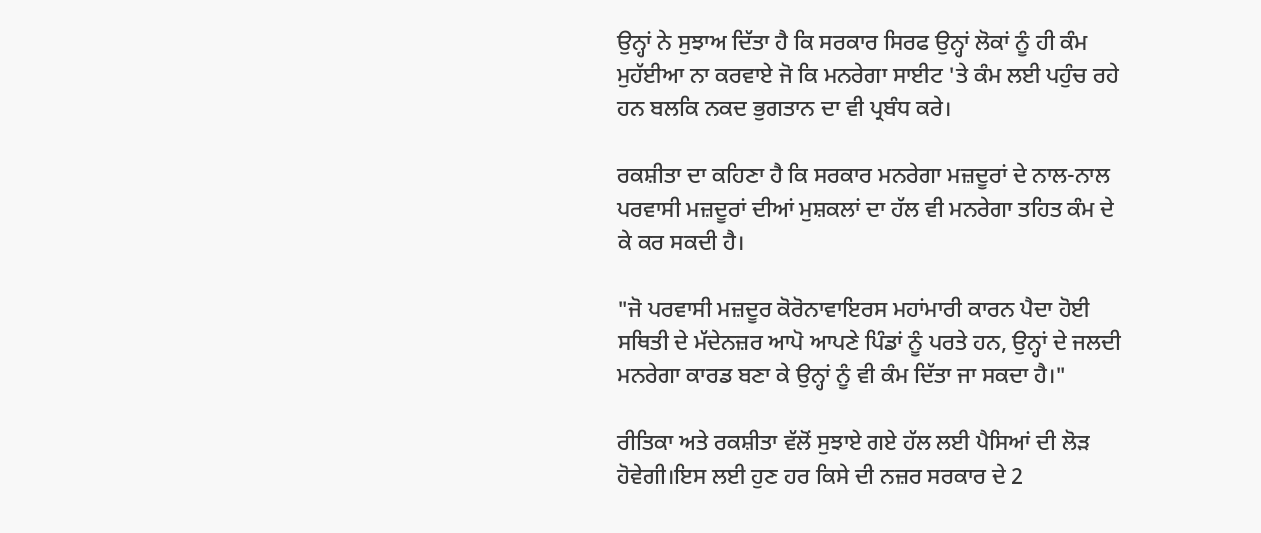ਉਨ੍ਹਾਂ ਨੇ ਸੁਝਾਅ ਦਿੱਤਾ ਹੈ ਕਿ ਸਰਕਾਰ ਸਿਰਫ ਉਨ੍ਹਾਂ ਲੋਕਾਂ ਨੂੰ ਹੀ ਕੰਮ ਮੁਹੱਈਆ ਨਾ ਕਰਵਾਏ ਜੋ ਕਿ ਮਨਰੇਗਾ ਸਾਈਟ 'ਤੇ ਕੰਮ ਲਈ ਪਹੁੰਚ ਰਹੇ ਹਨ ਬਲਕਿ ਨਕਦ ਭੁਗਤਾਨ ਦਾ ਵੀ ਪ੍ਰਬੰਧ ਕਰੇ।

ਰਕਸ਼ੀਤਾ ਦਾ ਕਹਿਣਾ ਹੈ ਕਿ ਸਰਕਾਰ ਮਨਰੇਗਾ ਮਜ਼ਦੂਰਾਂ ਦੇ ਨਾਲ-ਨਾਲ ਪਰਵਾਸੀ ਮਜ਼ਦੂਰਾਂ ਦੀਆਂ ਮੁਸ਼ਕਲਾਂ ਦਾ ਹੱਲ ਵੀ ਮਨਰੇਗਾ ਤਹਿਤ ਕੰਮ ਦੇ ਕੇ ਕਰ ਸਕਦੀ ਹੈ।

"ਜੋ ਪਰਵਾਸੀ ਮਜ਼ਦੂਰ ਕੋਰੋਨਾਵਾਇਰਸ ਮਹਾਂਮਾਰੀ ਕਾਰਨ ਪੈਦਾ ਹੋਈ ਸਥਿਤੀ ਦੇ ਮੱਦੇਨਜ਼ਰ ਆਪੋ ਆਪਣੇ ਪਿੰਡਾਂ ਨੂੰ ਪਰਤੇ ਹਨ, ਉਨ੍ਹਾਂ ਦੇ ਜਲਦੀ ਮਨਰੇਗਾ ਕਾਰਡ ਬਣਾ ਕੇ ਉਨ੍ਹਾਂ ਨੂੰ ਵੀ ਕੰਮ ਦਿੱਤਾ ਜਾ ਸਕਦਾ ਹੈ।"

ਰੀਤਿਕਾ ਅਤੇ ਰਕਸ਼ੀਤਾ ਵੱਲੋਂ ਸੁਝਾਏ ਗਏ ਹੱਲ ਲਈ ਪੈਸਿਆਂ ਦੀ ਲੋੜ ਹੋਵੇਗੀ।ਇਸ ਲਈ ਹੁਣ ਹਰ ਕਿਸੇ ਦੀ ਨਜ਼ਰ ਸਰਕਾਰ ਦੇ 2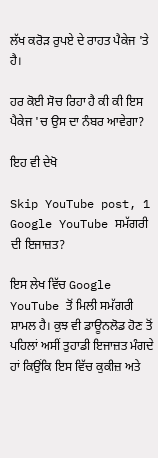ਲੱਖ ਕਰੋੜ ਰੁਪਏ ਦੇ ਰਾਹਤ ਪੈਕੇਜ 'ਤੇ ਹੈ।

ਹਰ ਕੋਈ ਸੋਚ ਰਿਹਾ ਹੈ ਕੀ ਕੀ ਇਸ ਪੈਕੇਜ 'ਚ ਉਸ ਦਾ ਨੰਬਰ ਆਵੇਗਾ?

ਇਹ ਵੀ ਦੇਖੋ

Skip YouTube post, 1
Google YouTube ਸਮੱਗਰੀ ਦੀ ਇਜਾਜ਼ਤ?

ਇਸ ਲੇਖ ਵਿੱਚ Google YouTube ਤੋਂ ਮਿਲੀ ਸਮੱਗਰੀ ਸ਼ਾਮਲ ਹੈ। ਕੁਝ ਵੀ ਡਾਊਨਲੋਡ ਹੋਣ ਤੋਂ ਪਹਿਲਾਂ ਅਸੀਂ ਤੁਹਾਡੀ ਇਜਾਜ਼ਤ ਮੰਗਦੇ ਹਾਂ ਕਿਉਂਕਿ ਇਸ ਵਿੱਚ ਕੁਕੀਜ਼ ਅਤੇ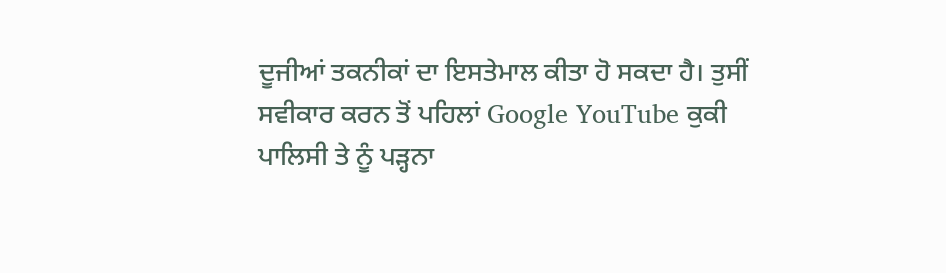ਦੂਜੀਆਂ ਤਕਨੀਕਾਂ ਦਾ ਇਸਤੇਮਾਲ ਕੀਤਾ ਹੋ ਸਕਦਾ ਹੈ। ਤੁਸੀਂ ਸਵੀਕਾਰ ਕਰਨ ਤੋਂ ਪਹਿਲਾਂ Google YouTube ਕੁਕੀ ਪਾਲਿਸੀ ਤੇ ਨੂੰ ਪੜ੍ਹਨਾ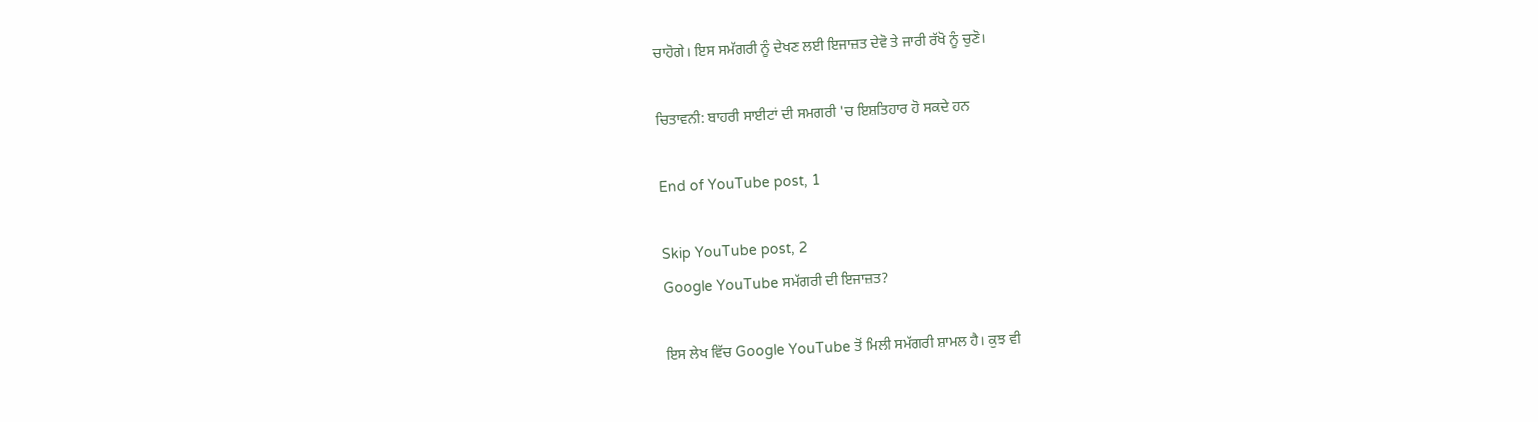ਚਾਹੋਗੇ। ਇਸ ਸਮੱਗਰੀ ਨੂੰ ਦੇਖਣ ਲਈ ਇਜਾਜ਼ਤ ਦੇਵੋ ਤੇ ਜਾਰੀ ਰੱਖੋ ਨੂੰ ਚੁਣੋ।

ਚਿਤਾਵਨੀ: ਬਾਹਰੀ ਸਾਈਟਾਂ ਦੀ ਸਮਗਰੀ 'ਚ ਇਸ਼ਤਿਹਾਰ ਹੋ ਸਕਦੇ ਹਨ

End of YouTube post, 1

Skip YouTube post, 2
Google YouTube ਸਮੱਗਰੀ ਦੀ ਇਜਾਜ਼ਤ?

ਇਸ ਲੇਖ ਵਿੱਚ Google YouTube ਤੋਂ ਮਿਲੀ ਸਮੱਗਰੀ ਸ਼ਾਮਲ ਹੈ। ਕੁਝ ਵੀ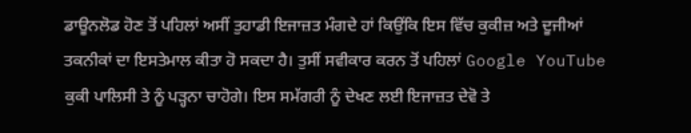ਡਾਊਨਲੋਡ ਹੋਣ ਤੋਂ ਪਹਿਲਾਂ ਅਸੀਂ ਤੁਹਾਡੀ ਇਜਾਜ਼ਤ ਮੰਗਦੇ ਹਾਂ ਕਿਉਂਕਿ ਇਸ ਵਿੱਚ ਕੁਕੀਜ਼ ਅਤੇ ਦੂਜੀਆਂ ਤਕਨੀਕਾਂ ਦਾ ਇਸਤੇਮਾਲ ਕੀਤਾ ਹੋ ਸਕਦਾ ਹੈ। ਤੁਸੀਂ ਸਵੀਕਾਰ ਕਰਨ ਤੋਂ ਪਹਿਲਾਂ Google YouTube ਕੁਕੀ ਪਾਲਿਸੀ ਤੇ ਨੂੰ ਪੜ੍ਹਨਾ ਚਾਹੋਗੇ। ਇਸ ਸਮੱਗਰੀ ਨੂੰ ਦੇਖਣ ਲਈ ਇਜਾਜ਼ਤ ਦੇਵੋ ਤੇ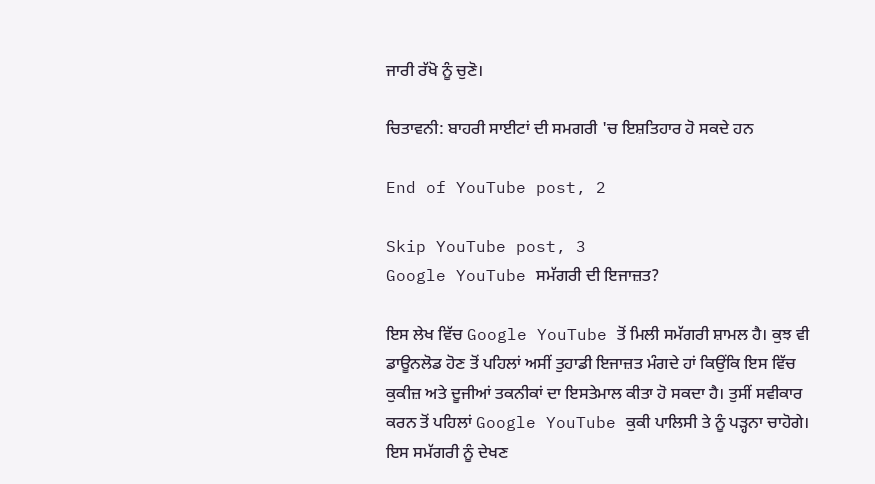ਜਾਰੀ ਰੱਖੋ ਨੂੰ ਚੁਣੋ।

ਚਿਤਾਵਨੀ: ਬਾਹਰੀ ਸਾਈਟਾਂ ਦੀ ਸਮਗਰੀ 'ਚ ਇਸ਼ਤਿਹਾਰ ਹੋ ਸਕਦੇ ਹਨ

End of YouTube post, 2

Skip YouTube post, 3
Google YouTube ਸਮੱਗਰੀ ਦੀ ਇਜਾਜ਼ਤ?

ਇਸ ਲੇਖ ਵਿੱਚ Google YouTube ਤੋਂ ਮਿਲੀ ਸਮੱਗਰੀ ਸ਼ਾਮਲ ਹੈ। ਕੁਝ ਵੀ ਡਾਊਨਲੋਡ ਹੋਣ ਤੋਂ ਪਹਿਲਾਂ ਅਸੀਂ ਤੁਹਾਡੀ ਇਜਾਜ਼ਤ ਮੰਗਦੇ ਹਾਂ ਕਿਉਂਕਿ ਇਸ ਵਿੱਚ ਕੁਕੀਜ਼ ਅਤੇ ਦੂਜੀਆਂ ਤਕਨੀਕਾਂ ਦਾ ਇਸਤੇਮਾਲ ਕੀਤਾ ਹੋ ਸਕਦਾ ਹੈ। ਤੁਸੀਂ ਸਵੀਕਾਰ ਕਰਨ ਤੋਂ ਪਹਿਲਾਂ Google YouTube ਕੁਕੀ ਪਾਲਿਸੀ ਤੇ ਨੂੰ ਪੜ੍ਹਨਾ ਚਾਹੋਗੇ। ਇਸ ਸਮੱਗਰੀ ਨੂੰ ਦੇਖਣ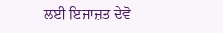ਲਈ ਇਜਾਜ਼ਤ ਦੇਵੋ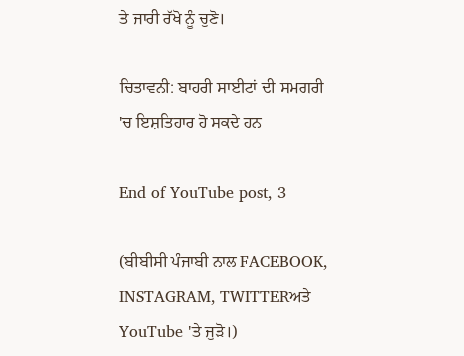ਤੇ ਜਾਰੀ ਰੱਖੋ ਨੂੰ ਚੁਣੋ।

ਚਿਤਾਵਨੀ: ਬਾਹਰੀ ਸਾਈਟਾਂ ਦੀ ਸਮਗਰੀ 'ਚ ਇਸ਼ਤਿਹਾਰ ਹੋ ਸਕਦੇ ਹਨ

End of YouTube post, 3

(ਬੀਬੀਸੀ ਪੰਜਾਬੀ ਨਾਲ FACEBOOK, INSTAGRAM, TWITTERਅਤੇ YouTube 'ਤੇ ਜੁੜੋ।)